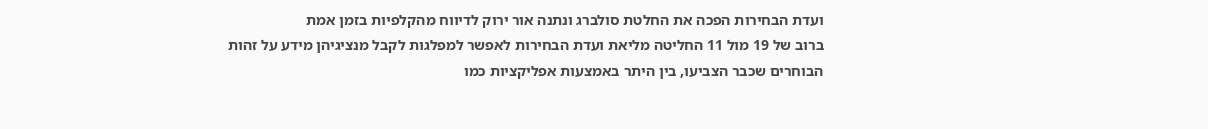ועדת הבחירות הפכה את החלטת סולברג ונתנה אור ירוק לדיווח מהקלפיות בזמן אמת
ברוב של 19 מול 11 החליטה מליאת ועדת הבחירות לאפשר למפלגות לקבל מנציגיהן מידע על זהות הבוחרים שכבר הצביעו, בין היתר באמצעות אפליקציות כמו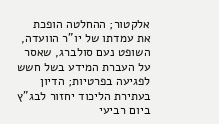אלקטור; ההחלטה הופכת את עמדתו של יו"ר הוועדה, השופט נעם סולברג, שאסר על העברת המידע בשל חשש לפגיעה בפרטיות; הדיון בעתירת הליכוד יחזור לבג"ץ ביום רביעי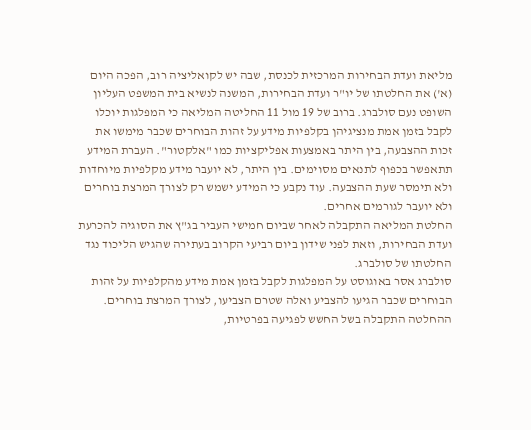מליאת ועדת הבחירות המרכזית לכנסת, שבה יש לקואליציה רוב, הפכה היום (א') את החלטתו של יו"ר ועדת הבחירות, המשנה לנשיא בית המשפט העליון השופט נעם סולברג. ברוב של 19 מול 11 החליטה המליאה כי המפלגות יוכלו לקבל בזמן אמת מנציגיהן בקלפיות מידע על זהות הבוחרים שכבר מימשו את זכות ההצבעה, בין היתר באמצעות אפליקציות כמו "אלקטור". העברת המידע תתאפשר בכפוף לתנאים מסוימים. בין היתר, לא יועבר מידע מקלפיות מיוחדות ולא תימסר שעת ההצבעה. עוד נקבע כי המידע ישמש רק לצורך המרצת בוחרים ולא יועבר לגורמים אחרים.
החלטת המליאה התקבלה לאחר שביום חמישי העביר בג"ץ את הסוגיה להכרעת ועדת הבחירות, וזאת לפני שידון ביום רביעי הקרוב בעתירה שהגיש הליכוד נגד החלטתו של סולברג.
סולברג אסר באוגוסט על המפלגות לקבל בזמן אמת מידע מהקלפיות על זהות הבוחרים שכבר הגיעו להצביע ואלה שטרם הצביעו, לצורך המרצת בוחרים. ההחלטה התקבלה בשל החשש לפגיעה בפרטיות,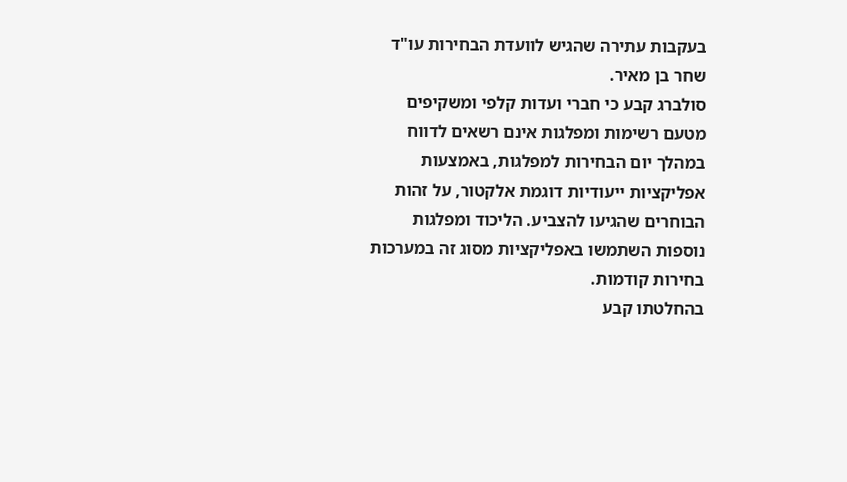בעקבות עתירה שהגיש לוועדת הבחירות עו"ד שחר בן מאיר.
סולברג קבע כי חברי ועדות קלפי ומשקיפים מטעם רשימות ומפלגות אינם רשאים לדווח במהלך יום הבחירות למפלגות, באמצעות אפליקציות ייעודיות דוגמת אלקטור, על זהות הבוחרים שהגיעו להצביע. הליכוד ומפלגות נוספות השתמשו באפליקציות מסוג זה במערכות בחירות קודמות.
בהחלטתו קבע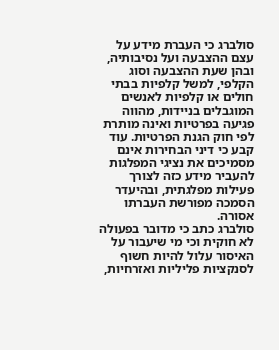סולברג כי העברת מידע על עצם ההצבעה ועל נסיבותיה, ובהן שעת ההצבעה וסוג הקלפי, למשל קלפיות בבתי חולים או קלפיות לאנשים המוגבלים בניידות, מהווה פגיעה בפרטיות ואינה מותרת לפי חוק הגנת הפרטיות. עוד קבע כי דיני הבחירות אינם מסמיכים את נציגי המפלגות להעביר מידע כזה לצורך פעילות מפלגתית, ובהיעדר הסמכה מפורשת העברתו אסורה.
סולברג כתב כי מדובר בפעולה לא חוקית וכי מי שיעבור על האיסור עלול להיות חשוף לסנקציות פליליות ואזרחיות,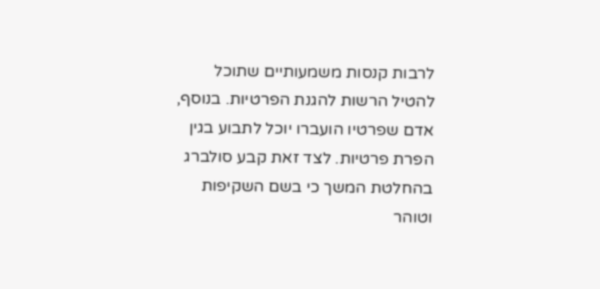לרבות קנסות משמעותיים שתוכל להטיל הרשות להגנת הפרטיות. בנוסף, אדם שפרטיו הועברו יוכל לתבוע בגין הפרת פרטיות. לצד זאת קבע סולברג בהחלטת המשך כי בשם השקיפות וטוהר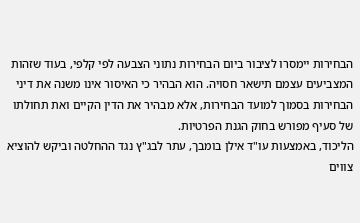הבחירות יימסרו לציבור ביום הבחירות נתוני הצבעה לפי קלפי, בעוד שזהות המצביעים עצמם תישאר חסויה. הוא הבהיר כי האיסור אינו משנה את דיני הבחירות בסמוך למועד הבחירות, אלא מבהיר את הדין הקיים ואת תחולתו של סעיף מפורש בחוק הגנת הפרטיות.
הליכוד, באמצעות עו"ד אילן בומבך, עתר לבג"ץ נגד ההחלטה וביקש להוציא צווים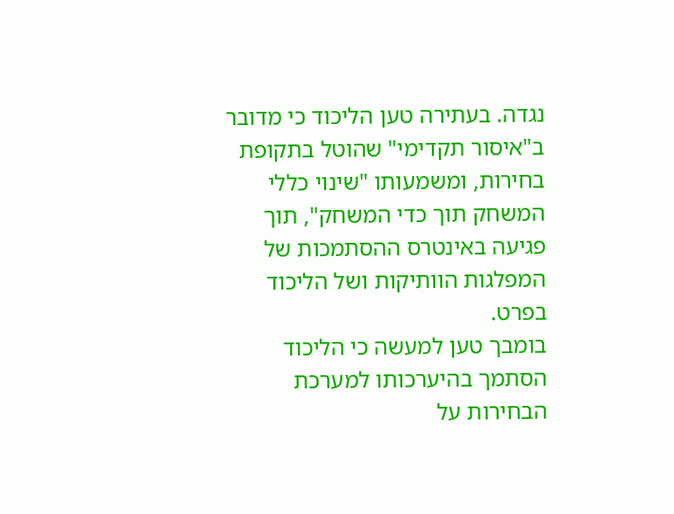נגדה. בעתירה טען הליכוד כי מדובר ב"איסור תקדימי" שהוטל בתקופת בחירות, ומשמעותו "שינוי כללי המשחק תוך כדי המשחק", תוך פגיעה באינטרס ההסתמכות של המפלגות הוותיקות ושל הליכוד בפרט.
בומבך טען למעשה כי הליכוד הסתמך בהיערכותו למערכת הבחירות על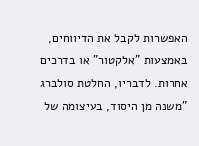האפשרות לקבל את הדיווחים, באמצעות "אלקטור" או בדרכים אחרות. לדבריו, החלטת סולברג "משנה מן היסוד, בעיצומה של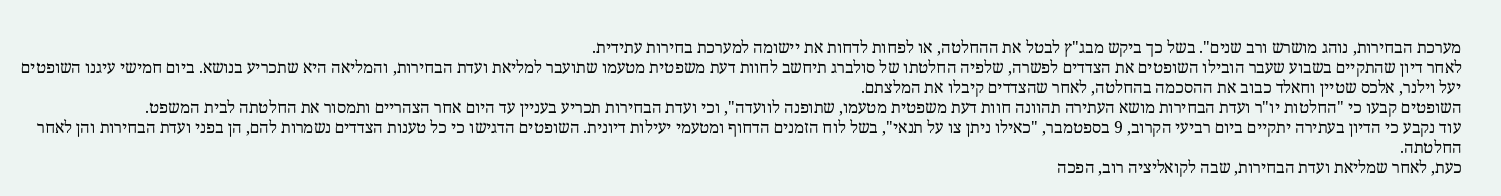מערכת הבחירות, נוהג מושרש ורב שנים". בשל כך ביקש מבג"ץ לבטל את ההחלטה, או לפחות לדחות את יישומה למערכת בחירות עתידית.
לאחר דיון שהתקיים בשבוע שעבר הובילו השופטים את הצדדים לפשרה, שלפיה החלטתו של סולברג תיחשב לחוות דעת משפטית מטעמו שתועבר למליאת ועדת הבחירות, והמליאה היא שתכריע בנושא. ביום חמישי עיגנו השופטים יעל וילנר, אלכס שטיין וחאלד כבוב את ההסכמה בהחלטה, לאחר שהצדדים קיבלו את המלצתם.
השופטים קבעו כי "החלטות יו"ר ועדת הבחירות מושא העתירה תהוונה חוות דעת משפטית מטעמו, שתופנה לוועדה", וכי ועדת הבחירות תכריע בעניין עד היום אחר הצהריים ותמסור את החלטתה לבית המשפט.
עוד נקבע כי הדיון בעתירה יתקיים ביום רביעי הקרוב, 9 בספטמבר, "כאילו ניתן צו על תנאי", בשל לוח הזמנים הדחוף ומטעמי יעילות דיונית. השופטים הדגישו כי כל טענות הצדדים נשמרות להם, הן בפני ועדת הבחירות והן לאחר החלטתה.
כעת, לאחר שמליאת ועדת הבחירות, שבה לקואליציה רוב, הפכה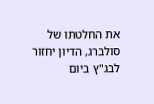את החלטתו של סולברג, הדיון יחזור לבג"ץ ביום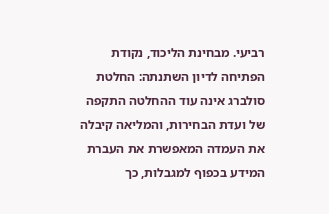רביעי. מבחינת הליכוד, נקודת הפתיחה לדיון השתנתה: החלטת סולברג אינה עוד ההחלטה התקפה של ועדת הבחירות, והמליאה קיבלה את העמדה המאפשרת את העברת המידע בכפוף למגבלות, כך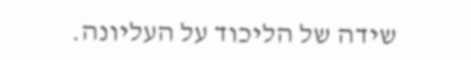שידה של הליכוד על העליונה.